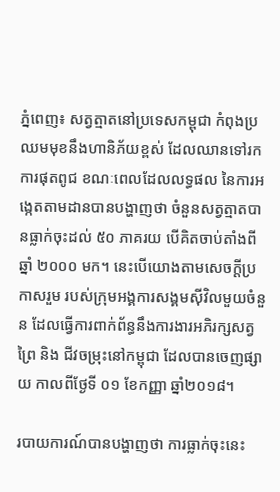ភ្នំពេញ៖ សត្វត្មាតនៅប្រទេសកម្ពុជា កំពុងប្រឈមមុខនឹងហានិភ័យខ្ពស់ ដែលឈានទៅរកការផុតពូជ ខណៈពេលដែលលទ្ធផល នៃការអង្កេតតាមដានបានបង្ហាញថា ចំនួនសត្វត្មាតបានធ្លាក់ចុះដល់ ៥០ ភាគរយ បើគិតចាប់តាំងពីឆ្នាំ ២០០០ មក។ នេះបើយោងតាមសេចក្ដីប្រកាសរួម របស់ក្រុមអង្គការសង្គមស៊ីវិលមួយចំនួន ដែលធ្វើការពាក់ព័ន្ធនឹងការងារអភិរក្សសត្វព្រៃ និង ជីវចម្រុះនៅកម្ពុជា ដែលបានចេញផ្សាយ កាលពីថ្ងែទី ០១ ខែកញ្ញា ឆ្នាំ២០១៨។

របាយការណ៍បានបង្ហាញថា ការធ្លាក់ចុះនេះ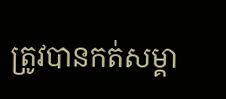ត្រូវបានកត់សម្គា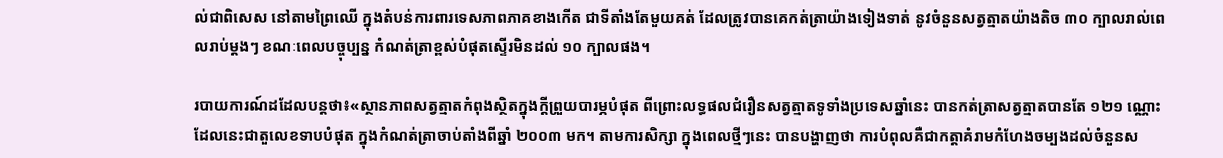ល់ជាពិសេស នៅតាមព្រៃឈើ ក្នុងតំបន់ការពារទេសភាពភាគខាងកើត ជាទីតាំងតែមួយគត់ ដែលត្រូវបានគេកត់ត្រាយ៉ាងទៀងទាត់ នូវចំនួនសត្វត្មាតយ៉ាងតិច ៣០ ក្បាលរាល់ពេលរាប់ម្តងៗ ខណៈពេលបច្ចុប្បន្ន កំណត់ត្រាខ្ពស់បំផុតស្ទើរមិនដល់ ១០ ក្បាលផង។

របាយការណ៍ដដែលបន្តថា៖«ស្ថានភាពសត្វត្មាតកំពុងស្ថិតក្នុងក្ដីព្រួយបារម្ភបំផុត ពីព្រោះលទ្ធផលជំរឿនសត្វត្មាតទូទាំងប្រទេសឆ្នាំនេះ បានកត់ត្រាសត្វត្មាតបានតែ ១២១ ណ្ណោះ ដែលនេះជាតួលេខទាបបំផុត ក្នុងកំណត់ត្រាចាប់តាំងពីឆ្នាំ ២០០៣ មក។ តាមការសិក្សា ក្នុងពេលថ្មីៗនេះ បានបង្ហាញថា ការបំពុលគឺជាកត្តាគំរាមកំហែងចម្បងដល់ចំនួនស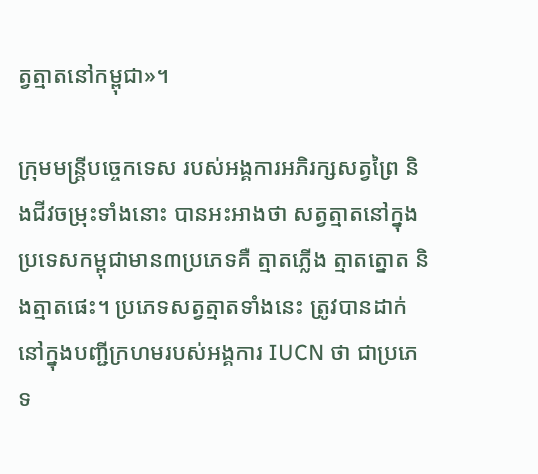ត្វត្មាតនៅកម្ពុជា»។

ក្រុមមន្ត្រីបច្ចេកទេស របស់អង្គការអភិរក្សសត្វព្រៃ និងជីវចម្រុះទាំងនោះ បានអះអាងថា សត្វត្មាតនៅក្នុងប្រទេសកម្ពុជាមាន៣ប្រភេទគឺ ត្មាតភ្លើង ត្មាតត្នោត និងត្មាតផេះ។ ប្រភេទសត្វត្មាតទាំងនេះ ត្រូវបានដាក់នៅក្នុងបញ្ជីក្រហមរបស់អង្គការ IUCN ថា ជាប្រភេទ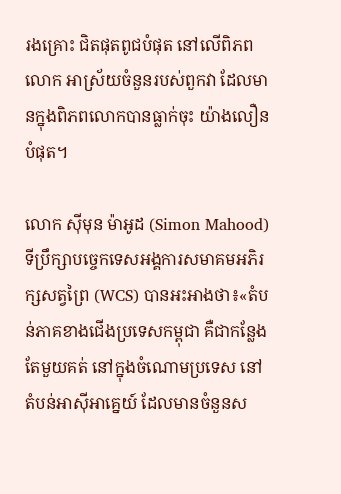រងគ្រោះ ជិតផុតពូជបំផុត នៅលើពិភពលោក អាស្រ័យចំនួនរបស់ពួកវា ដែលមានក្នុងពិភពលោកបានធ្លាក់ចុះ យ៉ាងលឿនបំផុត។

លោក ស៊ីមុន ម៉ាអូដ (Simon Mahood) ទីប្រឹក្សាបច្ចេកទេសអង្គការសមាគមអភិរក្សសត្វព្រៃ (WCS) បានអះអាងថា៖«តំបន់ភាគខាងជើងប្រទេសកម្ពុជា គឺជាកន្លែងតែមួយគត់ នៅក្នុងចំណោមប្រទេស នៅតំបន់អាស៊ីអាគ្នេយ៍ ដែលមានចំនួនស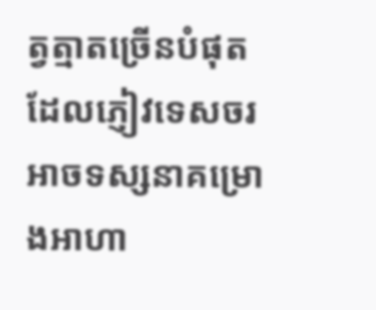ត្វត្មាតច្រើនបំផុត ដែលភ្ញៀវទេសចរអាចទស្សនាគម្រោងអាហា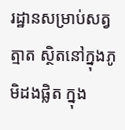រដ្ឋានសម្រាប់សត្វត្មាត ស្ថិតនៅក្នុងភូមិដងផ្លិត ក្នុង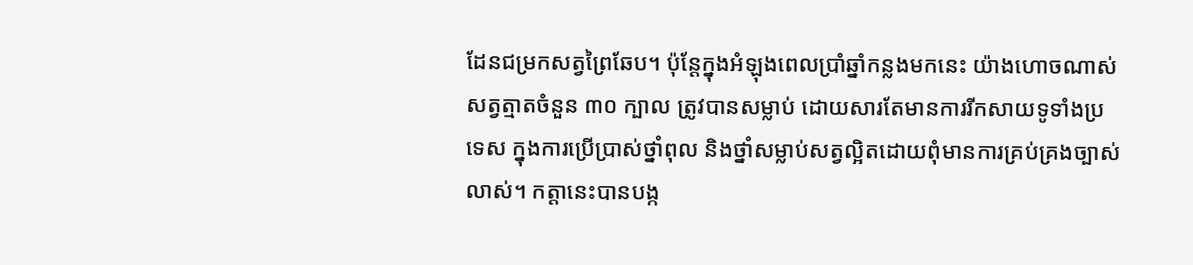ដែនជម្រកសត្វព្រៃឆែប។ ប៉ុន្តែក្នុងអំឡុងពេលប្រាំឆ្នាំកន្លងមកនេះ យ៉ាងហោចណាស់សត្វត្មាតចំនួន ៣០ ក្បាល ត្រូវបានសម្លាប់ ដោយសារតែមានការរីកសាយទូទាំងប្រទេស ក្នុងការប្រើប្រាស់ថ្នាំពុល និងថ្នាំសម្លាប់សត្វល្អិតដោយពុំមានការគ្រប់គ្រងច្បាស់លាស់។ កត្តានេះបានបង្ក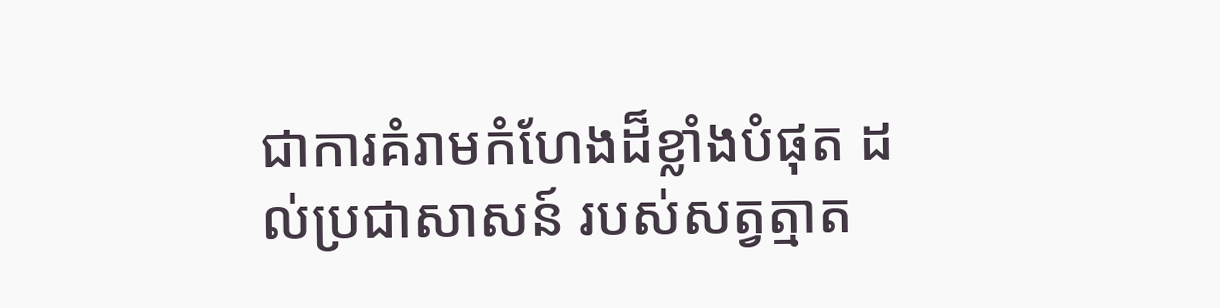ជាការគំរាមកំហែងដ៏ខ្លាំងបំផុត ដល់ប្រជាសាសន៍ របស់សត្វត្មាត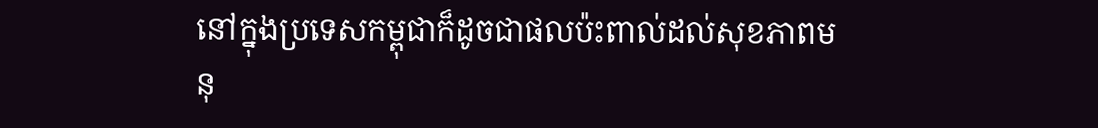នៅក្នុងប្រទេសកម្ពុជាក៏ដូចជាផលប៉ះពាល់ដល់សុខភាពមនុ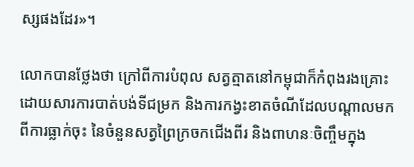ស្សផងដែរ»។

លោកបានថ្លែងថា ក្រៅពីការបំពុល សត្វត្មាតនៅកម្ពុជាក៏កំពុងរងគ្រោះដោយសារការបាត់បង់ទីជម្រក និងការកង្វះខាតចំណីដែលបណ្តាលមកពីការធ្លាក់ចុះ នៃចំនួនសត្វព្រៃក្រចកជើងពីរ និងពាហនៈចិញ្ចឹមក្នុង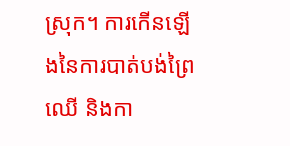ស្រុក។ ការកើនឡើងនៃការបាត់បង់ព្រៃឈើ និងកា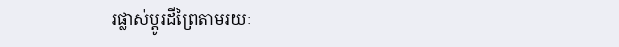រផ្លាស់ប្ដូរដីព្រៃតាមរយៈ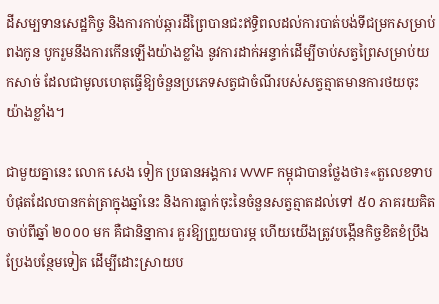ដីសម្បទានសេដ្ឋកិច្ច និងការកាប់ឆ្ការដីព្រៃបានជះឥទ្ធិពលដល់ការបាត់បង់ទីជម្រកសម្រាប់ពងកូន បូករួមនឹងការកើនឡើងយ៉ាងខ្លាំង នូវការដាក់អន្ទាក់ដើម្បីចាប់សត្វព្រៃសម្រាប់យកសាច់ ដែលជាមូលហេតុធ្វើឱ្យចំនួនប្រភេទសត្វជាចំណីរបស់សត្វត្មាតមានការថយចុះយ៉ាងខ្លាំង។

ជាមួយគ្នានេះ លោក សេង ទៀក ប្រធានអង្គការ WWF កម្ពុជាបានថ្លែងថា៖«តួលេខទាបបំផុតដែលបានកត់ត្រាក្នុងឆ្នាំនេះ និងការធ្លាក់ចុះនៃចំនួនសត្វត្មាតដល់ទៅ ៥០ ភាគរយគិតចាប់ពីឆ្នាំ ២០០០ មក គឺជានិន្នាការ គួរឱ្យព្រួយបារម្ភ ហើយយើងត្រូវបង្កើនកិច្ចខិតខំប្រឹងប្រែងបន្ថែមទៀត ដើម្បីដោះស្រាយប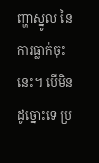ញ្ហាស្នូល នៃការធ្លាក់ចុះនេះ។ បើមិនដូច្នោះទេ ប្រ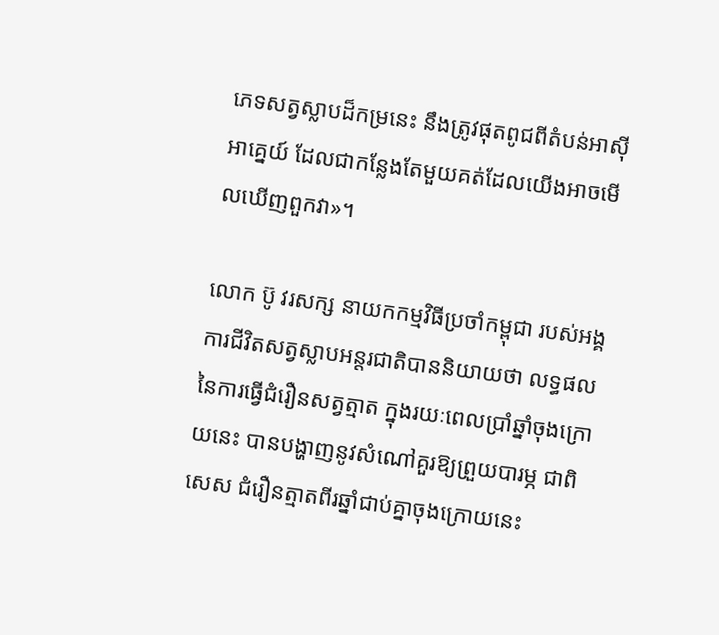ភេទសត្វស្លាបដ៏កម្រនេះ នឹងត្រូវផុតពូជពីតំបន់អាស៊ីអាគ្នេយ៍ ដែលជាកន្លែងតែមួយគត់ដែលយើងអាចមើលឃើញពួកវា»។

លោក ប៊ូ វរសក្ស នាយកកម្មវិធីប្រចាំកម្ពុជា របស់អង្គការជីវិតសត្វស្លាបអន្តរជាតិបាននិយាយថា លទ្ធផលនៃការធ្វើជំរឿនសត្វត្មាត ក្នុងរយៈពេលប្រាំឆ្នាំចុងក្រោយនេះ បានបង្ហាញនូវសំណៅគួរឱ្យព្រួយបារម្ភ ជាពិសេស ជំរឿនត្មាតពីរឆ្នាំជាប់គ្នាចុងក្រោយនេះ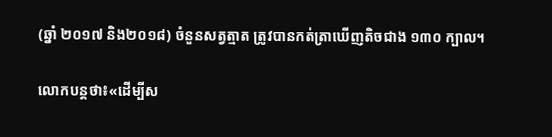(ឆ្នាំ ២០១៧ និង២០១៨) ចំនួនសត្វត្មាត ត្រូវបានកត់ត្រាឃើញតិចជាង ១៣០ ក្បាល។

លោកបន្តថា៖«ដើម្បីស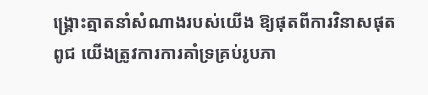ង្គ្រោះត្មាតនាំសំណាងរបស់យើង ឱ្យផុតពីការវិនាសផុតពូជ យើងត្រូវការការគាំទ្រគ្រប់រូបភា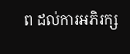ព ដល់ការអភិរក្ស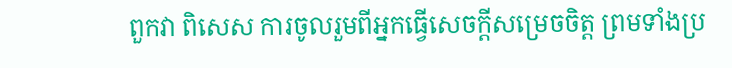ពួកវា ពិសេស ការចូលរួមពីអ្នកធ្វើសេចក្តីសម្រេចចិត្ត ព្រមទាំងប្រ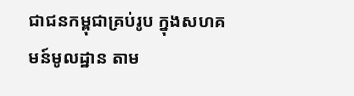ជាជនកម្ពុជាគ្រប់រូប ក្នុងសហគមន៍មូលដ្ឋាន តាម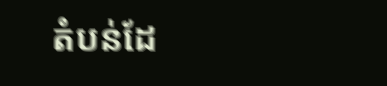តំបន់ដែ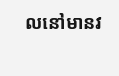លនៅមានវ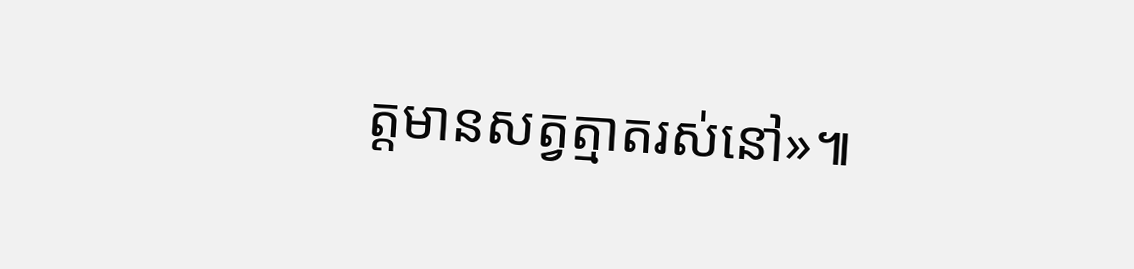ត្តមានសត្វត្មាតរស់នៅ»៕